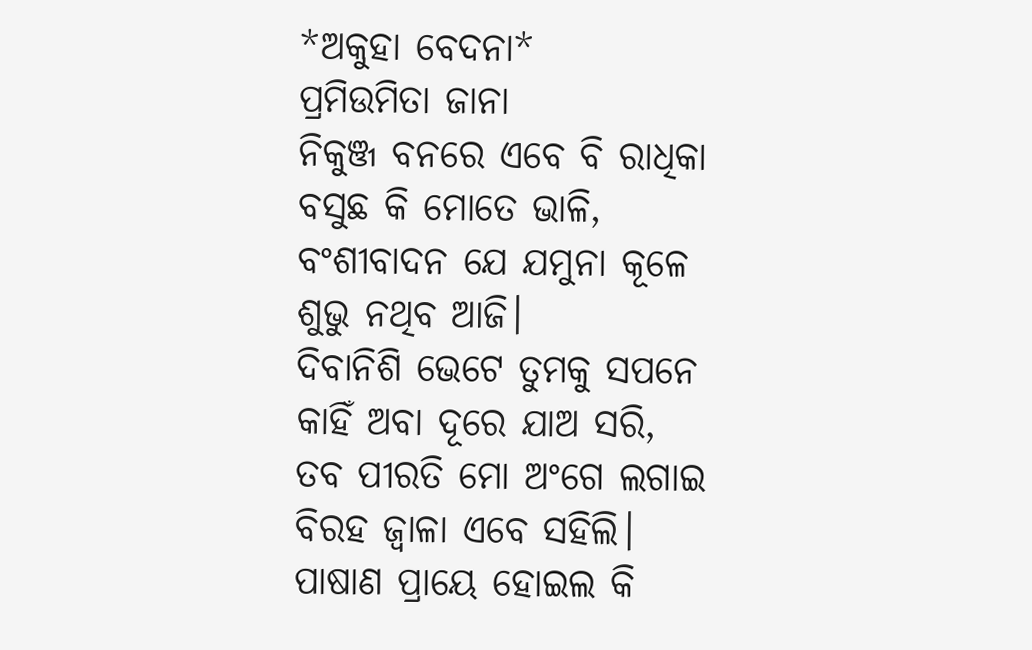*ଅକୁହା ବେଦନା*
ପ୍ରମିଉମିତା ଜାନା
ନିକୁଞ୍ଜ ବନରେ ଏବେ ବି ରାଧିକା
ବସୁଛ କି ମୋତେ ଭାଳି,
ବଂଶୀବାଦନ ଯେ ଯମୁନା କୂଳେ
ଶୁଭୁ ନଥିବ ଆଜି।
ଦିବାନିଶି ଭେଟେ ତୁମକୁ ସପନେ
କାହିଁ ଅବା ଦୂରେ ଯାଅ ସରି,
ତବ ପୀରତି ମୋ ଅଂଗେ ଲଗାଇ
ବିରହ ଜ୍ୱାଳା ଏବେ ସହିଲି।
ପାଷାଣ ପ୍ରାୟେ ହୋଇଲ କି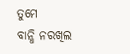ତୁମେ
ବାନ୍ଧି ନରଖିଲ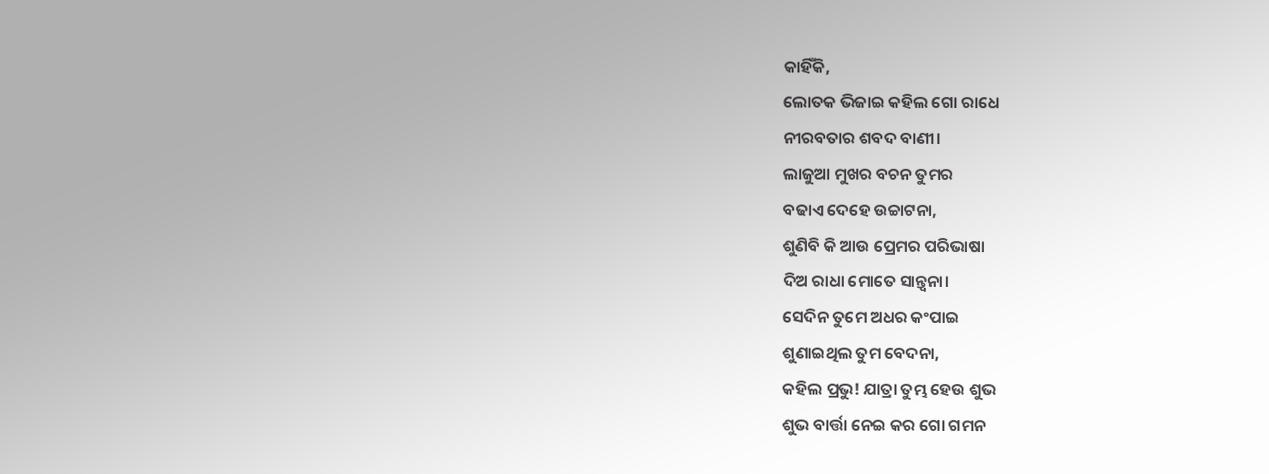କାହିଁକି,
ଲୋତକ ଭିଜାଇ କହିଲ ଗୋ ରାଧେ
ନୀରବତାର ଶବଦ ବାଣୀ।
ଲାଜୁଆ ମୁଖର ବଚନ ତୁମର
ବଢାଏ ଦେହେ ଉଚ୍ଚାଟନା,
ଶୁଣିବି କି ଆଉ ପ୍ରେମର ପରିଭାଷା
ଦିଅ ରାଧା ମୋତେ ସାନ୍ତ୍ଵନା।
ସେଦିନ ତୁମେ ଅଧର କଂପାଇ
ଶୁଣାଇଥିଲ ତୁମ ବେଦନା,
କହିଲ ପ୍ରଭୁ! ଯାତ୍ରା ତୁମ୍ଭ ହେଉ ଶୁଭ
ଶୁଭ ବାର୍ତ୍ତା ନେଇ କର ଗୋ ଗମନ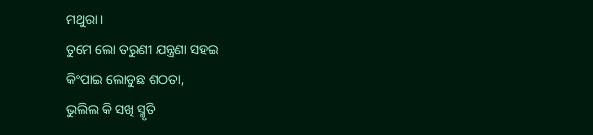ମଥୁରା।
ତୁମେ ଲୋ ତରୁଣୀ ଯନ୍ତ୍ରଣା ସହଇ
କିଂପାଇ ଲୋଡୁଛ ଶଠତା,
ଭୁଲିଲ କି ସଖି ସ୍ମୃତି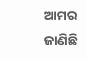ଆମର
ଜାଣିଛି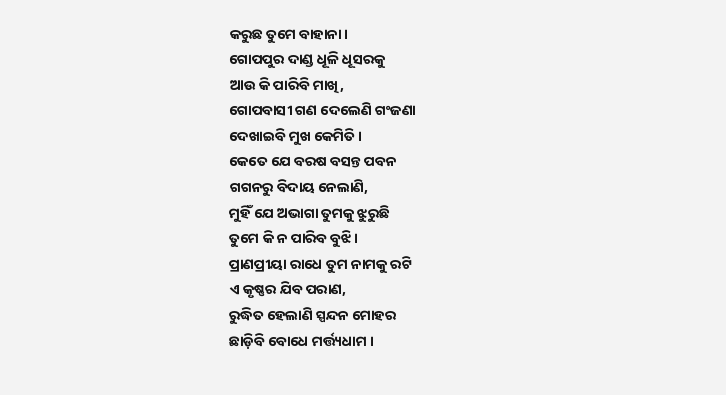କରୁଛ ତୁମେ ବାହାନା।
ଗୋପପୁର ଦାଣ୍ଡ ଧୂଳି ଧୂସରକୁ
ଆଉ କି ପାରିବି ମାଖି,
ଗୋପବାସୀ ଗଣ ଦେଲେଣି ଗଂଜଣା
ଦେଖାଇବି ମୁଖ କେମିତି।
କେତେ ଯେ ବରଷ ବସନ୍ତ ପବନ
ଗଗନରୁ ବିଦାୟ ନେଲାଣି,
ମୁହିଁ ଯେ ଅଭାଗା ତୁମକୁ ଝୁରୁଛି
ତୁମେ କି ନ ପାରିବ ବୁଝି।
ପ୍ରାଣପ୍ରୀୟା ରାଧେ ତୁମ ନାମକୁ ରଟି
ଏ କୃଷ୍ଣର ଯିବ ପରାଣ,
ରୁଦ୍ଧିତ ହେଲାଣି ସ୍ପନ୍ଦନ ମୋହର
ଛାଡ଼ିବି ବୋଧେ ମର୍ତ୍ତ୍ୟଧାମ ।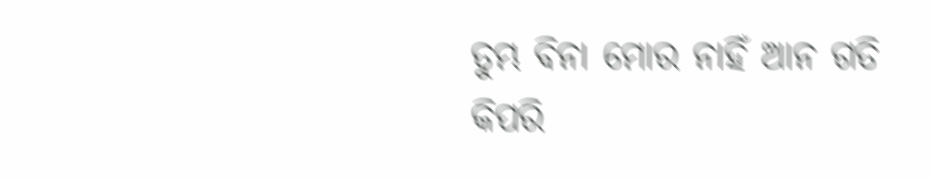ତୁମ୍ଭ ବିନା ମୋର ନାହିଁ ଆନ ଗତି
କିପରି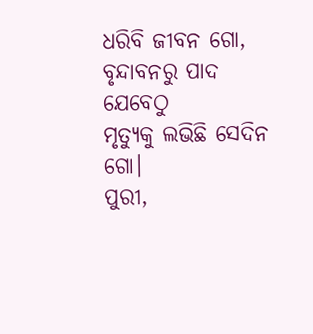ଧରିବି ଜୀବନ ଗୋ,
ବୃନ୍ଦାବନରୁ ପାଦ ଯେବେଠୁ
ମୃତ୍ୟୁକୁ ଲଭିଛି ସେଦିନ ଗୋ।
ପୁରୀ,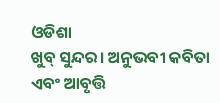ଓଡିଶା
ଖୁବ୍ ସୁନ୍ଦର। ଅନୁଭବୀ କବିତା ଏବଂ ଆବୃତ୍ତି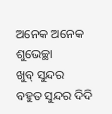ଅନେକ ଅନେକ ଶୁଭେଚ୍ଛା
ଖୁବ୍ ସୁନ୍ଦର
ବହୁତ ସୁନ୍ଦର ଦିଦି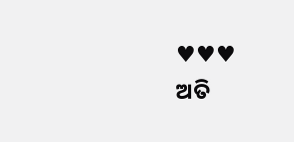♥♥♥
ଅତି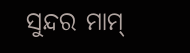ସୁନ୍ଦର ମାମ୍